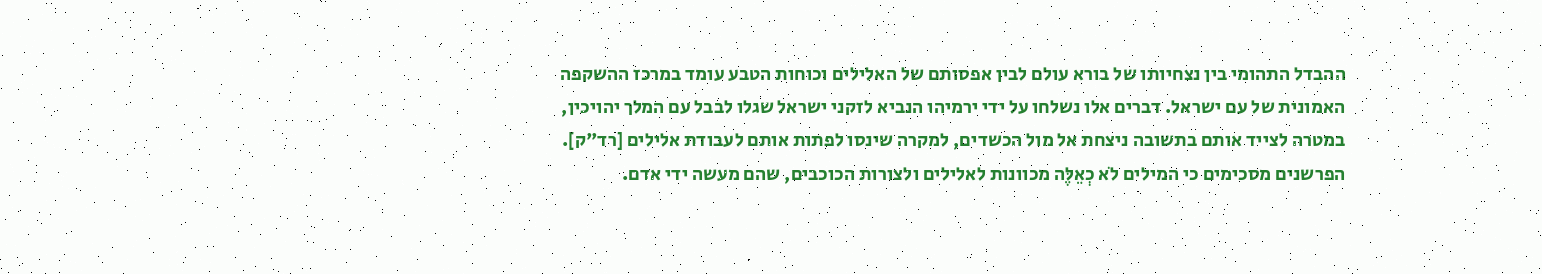ההבדל התהומי בין נצחיותו של בורא עולם לבין אפסותם של האלילים וכוחות הטבע עומד במרכז ההשקפה האמונית של עם ישראל. דברים אלו נשלחו על ידי ירמיהו הנביא לזקני ישראל שגלו לבבל עם המלך יהויכין, במטרה לצייד אותם בתשובה ניצחת אל מול הכשדים, למקרה שינסו לפתות אותם לעבודת אלילים [רד"ק].
הפרשנים מסכימים כי המילים לֹא כְאֵלֶּה מכוונות לאלילים ולצורות הכוכבים, שהם מעשה ידי אדם.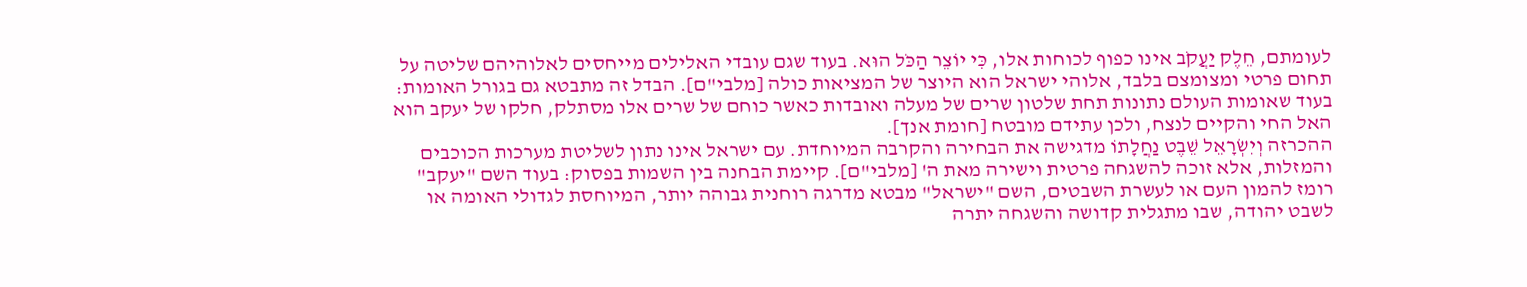לעומתם, חֵלֶק יַעֲקֹב אינו כפוף לכוחות אלו, כִּי יוֹצֵר הַכֹּל הוּא. בעוד שגם עובדי האלילים מייחסים לאלוהיהם שליטה על תחום פרטי ומצומצם בלבד, אלוהי ישראל הוא היוצר של המציאות כולה [מלבי"ם]. הבדל זה מתבטא גם בגורל האומות: בעוד שאומות העולם נתונות תחת שלטון שרים של מעלה ואובדות כאשר כוחם של שרים אלו מסתלק, חלקו של יעקב הוא האל החי והקיים לנצח, ולכן עתידם מובטח [חומת אנך].
ההכרזה וְיִשְׂרָאֵל שֵׁבֶט נַחֲלָתוֹ מדגישה את הבחירה והקרבה המיוחדת. עם ישראל אינו נתון לשליטת מערכות הכוכבים והמזלות, אלא זוכה להשגחה פרטית וישירה מאת ה' [מלבי"ם]. קיימת הבחנה בין השמות בפסוק: בעוד השם "יעקב" רומז להמון העם או לעשרת השבטים, השם "ישראל" מבטא מדרגה רוחנית גבוהה יותר, המיוחסת לגדולי האומה או לשבט יהודה, שבו מתגלית קדושה והשגחה יתרה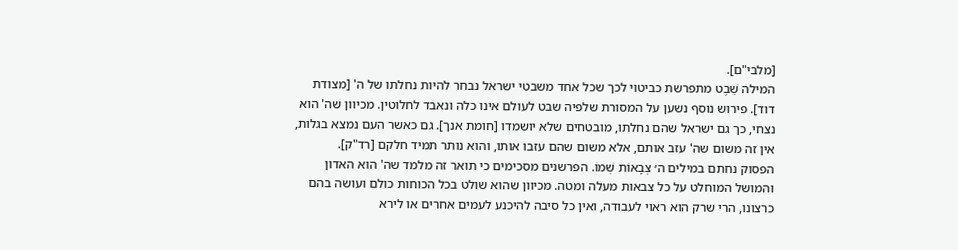[מלבי"ם].
המילה שֵׁבֶט מתפרשת כביטוי לכך שכל אחד משבטי ישראל נבחר להיות נחלתו של ה' [מצודת דוד]. פירוש נוסף נשען על המסורת שלפיה שבט לעולם אינו כלה ונאבד לחלוטין. מכיוון שה' הוא נצחי, כך גם ישראל שהם נחלתו, מובטחים שלא יושמדו [חומת אנך]. גם כאשר העם נמצא בגלות, אין זה משום שה' עזב אותם, אלא משום שהם עזבו אותו, והוא נותר תמיד חלקם [רד"ק].
הפסוק נחתם במילים ה׳ צְבָאוֹת שְׁמוֹ. הפרשנים מסכימים כי תואר זה מלמד שה' הוא האדון והמושל המוחלט על כל צבאות מעלה ומטה. מכיוון שהוא שולט בכל הכוחות כולם ועושה בהם כרצונו, הרי שרק הוא ראוי לעבודה, ואין כל סיבה להיכנע לעמים אחרים או לירא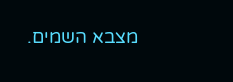מצבא השמים.